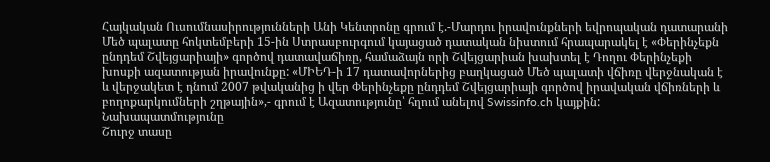Հայկական Ուսումնասիրությունների Անի Կենտրոնը գրում է.-Մարդու իրավունքների եվրոպական դատարանի Մեծ պալատը հոկտեմբերի 15-ին Ստրասբուրգում կայացած դատական նիստում հրապարակել է «Փերինչեքն ընդդեմ Շվեյցարիայի» գործով դատավաճիռը, համաձայն որի Շվեյցարիան խախտել է Դողու Փերինչեքի խոսքի ազատության իրավունքը: «ՄԻԵԴ-ի 17 դատավորներից բաղկացած Մեծ պալատի վճիռը վերջնական է և վերջակետ է դնում 2007 թվականից ի վեր Փերինչեքը ընդդեմ Շվեյցարիայի գործով իրավական վճիռների և բողոքարկումների շղթային»,- գրում է Ազատությունը՝ հղում անելով Swissinfo.ch կայքին:
Նախապատմությունը
Շուրջ տասը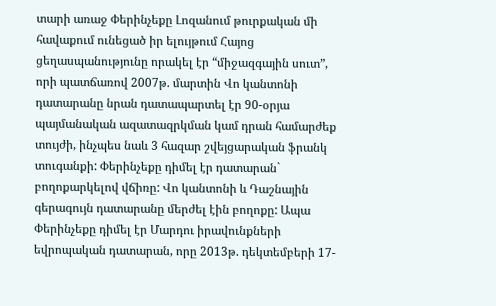տարի առաջ Փերինչեքը Լոզանում թուրքական մի հավաքում ունեցած իր ելույթում Հայոց ցեղասպանությունը որակել էր “միջազգային սուտ”, որի պատճառով 2007թ. մարտին Վո կանտոնի դատարանը նրան դատապարտել էր 90-օրյա պայմանական ազատազրկման կամ դրան համարժեք տույժի, ինչպես նաև 3 հազար շվեյցարական ֆրանկ տուգանքի: Փերինչեքը դիմել էր դատարան` բողոքարկելով վճիռը: Վո կանտոնի և Դաշնային գերագույն դատարանը մերժել էին բողոքը: Ապա Փերինչեքը դիմել էր Մարդու իրավունքների եվրոպական դատարան, որը 2013թ. դեկտեմբերի 17-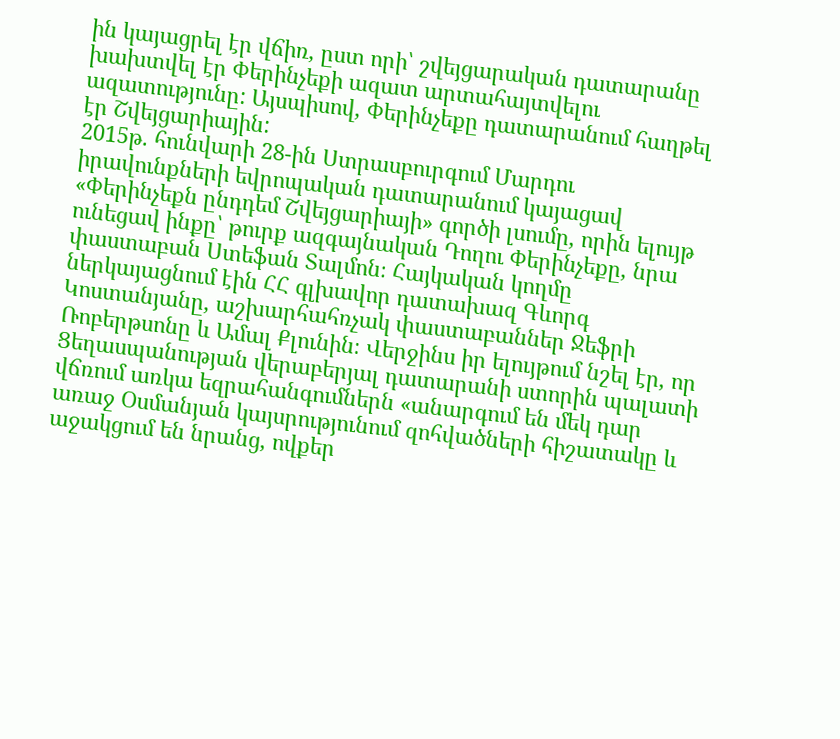ին կայացրել էր վճիռ, ըստ որի՝ շվեյցարական դատարանը խախտվել էր Փերինչեքի ազատ արտահայտվելու ազատությունը: Այսպիսով, Փերինչեքը դատարանում հաղթել էր Շվեյցարիային:
2015թ. հունվարի 28-ին Ստրասբուրգում Մարդու իրավունքների եվրոպական դատարանում կայացավ «Փերինչեքն ընդդեմ Շվեյցարիայի» գործի լսումը, որին ելույթ ունեցավ ինքը՝ թուրք ազգայնական Դողու Փերինչեքը, նրա փաստաբան Ստեֆան Տալմոն։ Հայկական կողմը ներկայացնում էին ՀՀ գլխավոր դատախազ Գևորգ Կոստանյանը, աշխարհահռչակ փաստաբաններ Ջեֆրի Ռոբերթսոնը և Ամալ Քլունին։ Վերջինս իր ելույթում նշել էր, որ Ցեղասպանության վերաբերյալ դատարանի ստորին պալատի վճռում առկա եզրահանգումներն «անարգում են մեկ դար առաջ Օսմանյան կայսրությունում զոհվածների հիշատակը և աջակցում են նրանց, ովքեր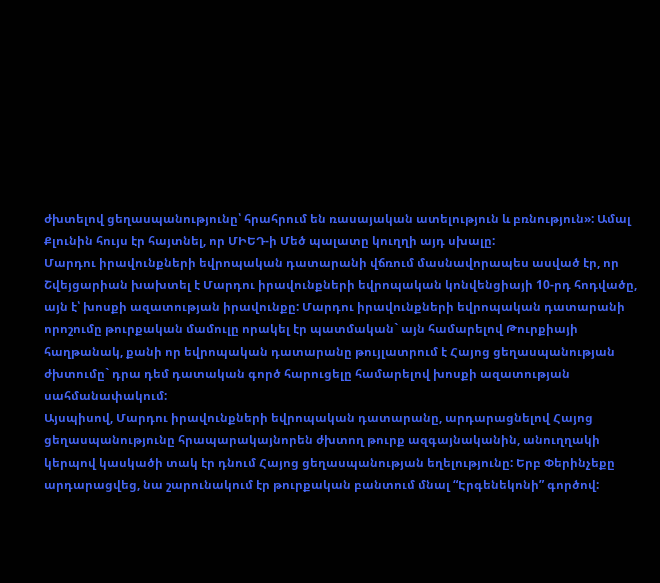ժխտելով ցեղասպանությունը՝ հրահրում են ռասայական ատելություն և բռնություն»: Ամալ Քլունին հույս էր հայտնել, որ ՄԻԵԴ-ի Մեծ պալատը կուղղի այդ սխալը:
Մարդու իրավունքների եվրոպական դատարանի վճռում մասնավորապես ասված էր, որ Շվեյցարիան խախտել է Մարդու իրավունքների եվրոպական կոնվենցիայի 10-րդ հոդվածը, այն է՝ խոսքի ազատության իրավունքը: Մարդու իրավունքների եվրոպական դատարանի որոշումը թուրքական մամուլը որակել էր պատմական` այն համարելով Թուրքիայի հաղթանակ, քանի որ եվրոպական դատարանը թույլատրում է Հայոց ցեղասպանության ժխտումը` դրա դեմ դատական գործ հարուցելը համարելով խոսքի ազատության սահմանափակում:
Այսպիսով, Մարդու իրավունքների եվրոպական դատարանը, արդարացնելով Հայոց ցեղասպանությունը հրապարակայնորեն ժխտող թուրք ազգայնականին, անուղղակի կերպով կասկածի տակ էր դնում Հայոց ցեղասպանության եղելությունը: Երբ Փերինչեքը արդարացվեց, նա շարունակում էր թուրքական բանտում մնալ “Էրգենեկոնի” գործով: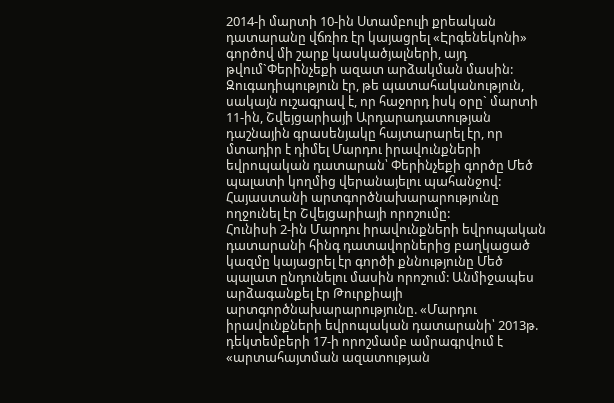2014-ի մարտի 10-ին Ստամբուլի քրեական դատարանը վճռիռ էր կայացրել «Էրգենեկոնի» գործով մի շարք կասկածյալների, այդ թվում`Փերինչեքի ազատ արձակման մասին: Զուգադիպություն էր, թե պատահականություն, սակայն ուշագրավ է, որ հաջորդ իսկ օրը` մարտի 11-ին, Շվեյցարիայի Արդարադատության դաշնային գրասենյակը հայտարարել էր, որ մտադիր է դիմել Մարդու իրավունքների եվրոպական դատարան՝ Փերինչեքի գործը Մեծ պալատի կողմից վերանայելու պահանջով: Հայաստանի արտգործնախարարությունը ողջունել էր Շվեյցարիայի որոշումը:
Հունիսի 2-ին Մարդու իրավունքների եվրոպական դատարանի հինգ դատավորներից բաղկացած կազմը կայացրել էր գործի քննությունը Մեծ պալատ ընդունելու մասին որոշում: Անմիջապես արձագանքել էր Թուրքիայի արտգործնախարարությունը. «Մարդու իրավունքների եվրոպական դատարանի՝ 2013թ. դեկտեմբերի 17-ի որոշմամբ ամրագրվում է «արտահայտման ազատության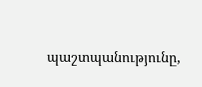պաշտպանությունը,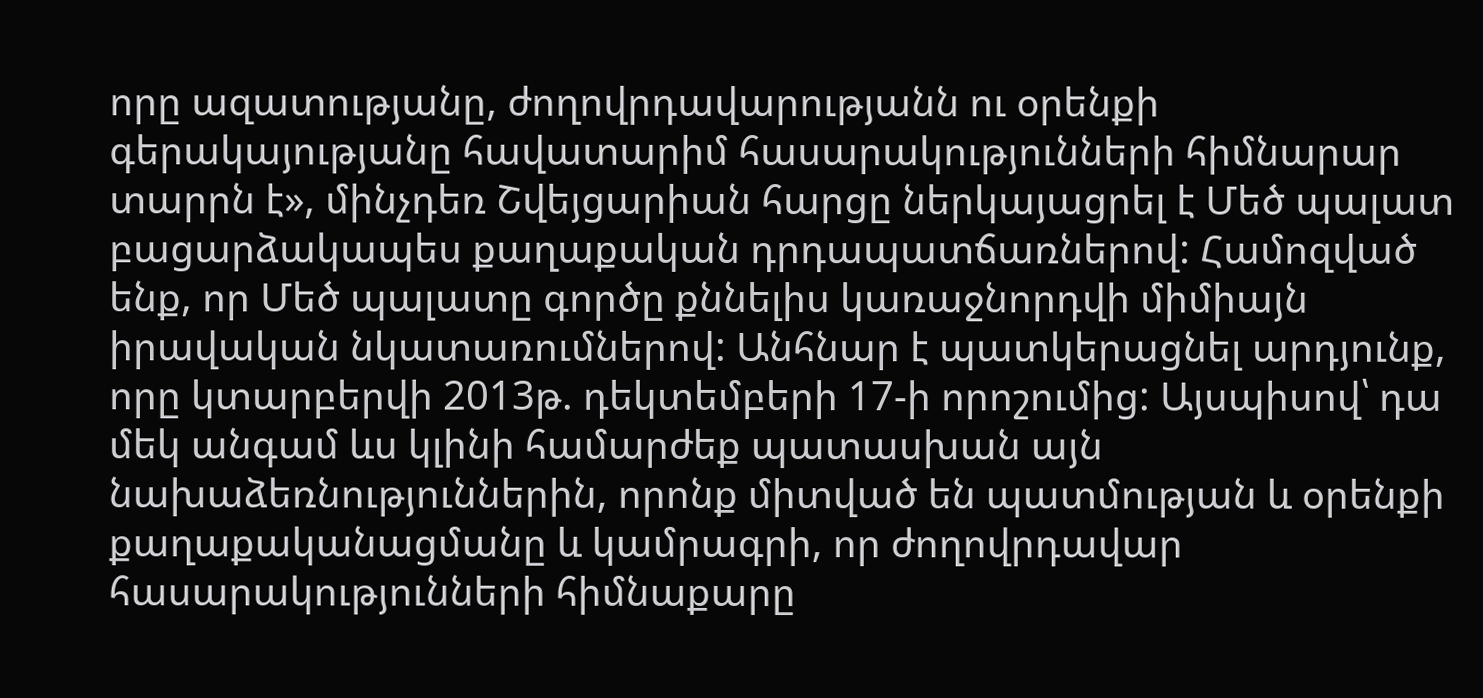որը ազատությանը, ժողովրդավարությանն ու օրենքի գերակայությանը հավատարիմ հասարակությունների հիմնարար տարրն է», մինչդեռ Շվեյցարիան հարցը ներկայացրել է Մեծ պալատ բացարձակապես քաղաքական դրդապատճառներով: Համոզված ենք, որ Մեծ պալատը գործը քննելիս կառաջնորդվի միմիայն իրավական նկատառումներով: Անհնար է պատկերացնել արդյունք, որը կտարբերվի 2013թ. դեկտեմբերի 17-ի որոշումից: Այսպիսով՝ դա մեկ անգամ ևս կլինի համարժեք պատասխան այն նախաձեռնություններին, որոնք միտված են պատմության և օրենքի քաղաքականացմանը և կամրագրի, որ ժողովրդավար հասարակությունների հիմնաքարը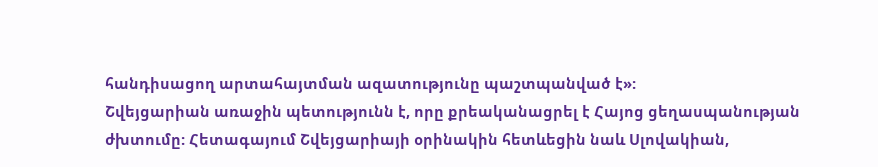հանդիսացող արտահայտման ազատությունը պաշտպանված է»:
Շվեյցարիան առաջին պետությունն է, որը քրեականացրել է Հայոց ցեղասպանության ժխտումը: Հետագայում Շվեյցարիայի օրինակին հետևեցին նաև Սլովակիան,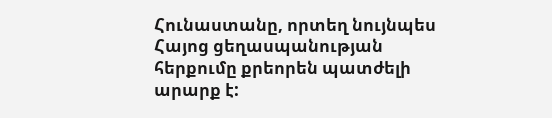Հունաստանը, որտեղ նույնպես Հայոց ցեղասպանության հերքումը քրեորեն պատժելի արարք է: